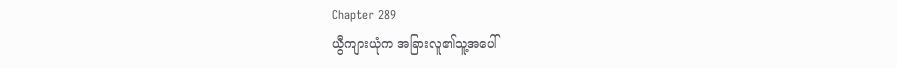Chapter 289
ယွီကျားယုံက အခြားလူ၏သူ့အပေါ်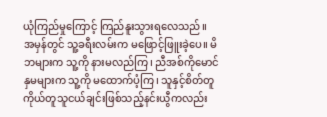ယုံကြည်မှုကြောင့် ကြည်နူးသွားရလေသည်။
အမှန်တွင် သူ့ခရီးလမ်းက မဖြောင့်ဖြူးခဲ့ပေ။ မိဘများက သူ့ကို နားမလည်ကြ၊ ညီအစ်ကိုမောင်နှမများက သူ့ကို မထောက်ပံ့ကြ၊ သူနှင့်စိတ်တူကိုယ်တူသူငယ်ချင်းဖြစ်သည့်နင်းယွီကလည်း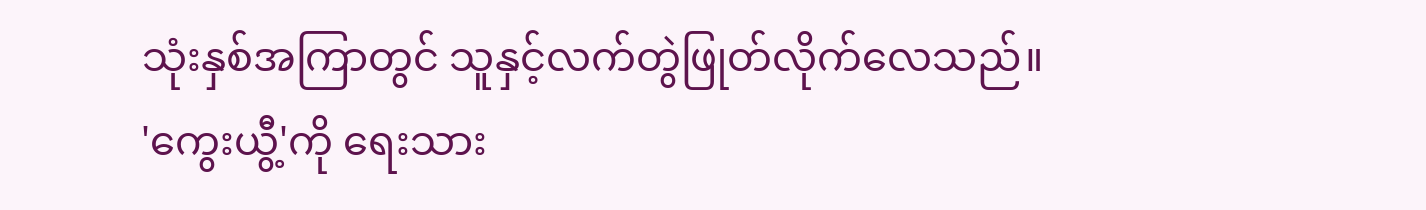သုံးနှစ်အကြာတွင် သူနှင့်လက်တွဲဖြုတ်လိုက်လေသည်။
'ကွေးယွီ့'ကို ရေးသား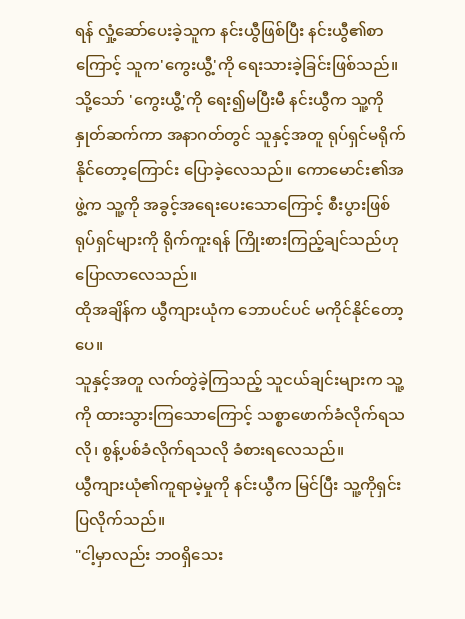ရန် လှုံ့ဆော်ပေးခဲ့သူက နင်းယွီဖြစ်ပြီး နင်းယွီ၏စာကြောင့် သူက'ကွေးယွီ့'ကို ရေးသားခဲ့ခြင်းဖြစ်သည်။
သို့သော် 'ကွေးယွီ့'ကို ရေး၍မပြီးမီ နင်းယွီက သူ့ကို နှုတ်ဆက်ကာ အနာဂတ်တွင် သူနှင့်အတူ ရုပ်ရှင်မရိုက်နိုင်တော့ကြောင်း ပြောခဲ့လေသည်။ ကောမောင်း၏အဖွဲ့က သူ့ကို အခွင့်အရေးပေးသောကြောင့် စီးပွားဖြစ်ရုပ်ရှင်များကို ရိုက်ကူးရန် ကြိုးစားကြည့်ချင်သည်ဟု ပြောလာလေသည်။
ထိုအချိန်က ယွီကျားယုံက ဘောပင်ပင် မကိုင်နိုင်တော့ပေ။
သူနှင့်အတူ လက်တွဲခဲ့ကြသည့် သူငယ်ချင်းများက သူ့ကို ထားသွားကြသောကြောင့် သစ္စာဖောက်ခံလိုက်ရသလို၊ စွန့်ပစ်ခံလိုက်ရသလို ခံစားရလေသည်။
ယွီကျားယုံ၏ကူရာမဲ့မှုကို နင်းယွီက မြင်ပြီး သူ့ကိုရှင်းပြလိုက်သည်။
"ငါ့မှာလည်း ဘ၀ရှိသေး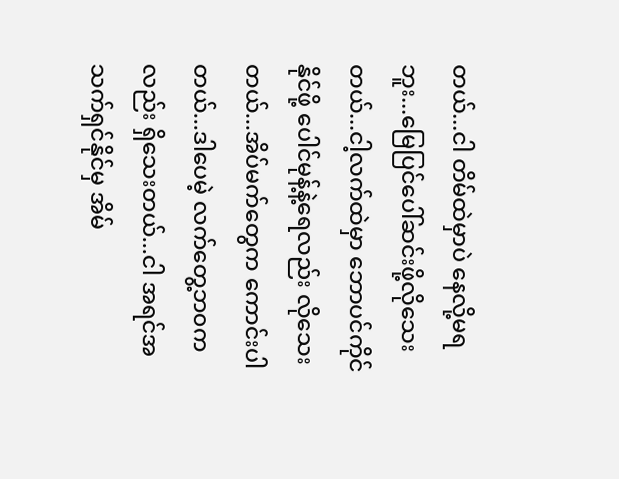တယ်...ငါ တိမ်ထဲမှာပဲ နေလို့မရဘူး...မြေပြင်ပေါ်ဆင်းဖို့လိုသေးတယ်...ငါ့လက်ထဲမှာ ဘောပင်ကိုင်နိုင်ဖို့ ပေါင်မုန့်နဲ့ရေလည်း လိုသေးတယ်...အိပ်မက်တွေက ကောင်းပါတယ်...ဒါပေမဲ့ လက်တွေ့ဘ၀ကလည်း ရှိသေးတယ်...ငါ အရင်အသက်ရှင်နိုင်မှ အိမ်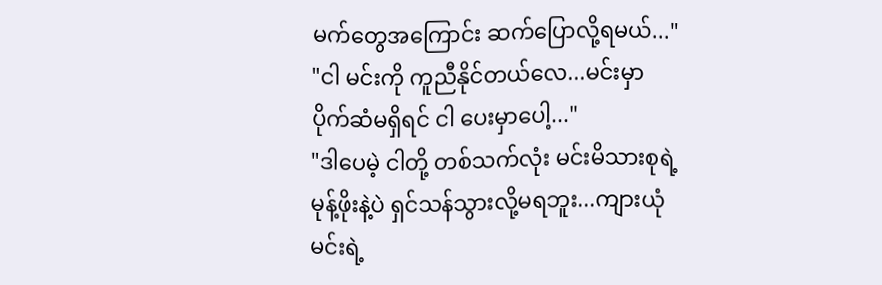မက်တွေအကြောင်း ဆက်ပြောလို့ရမယ်..."
"ငါ မင်းကို ကူညီနိုင်တယ်လေ...မင်းမှာ ပိုက်ဆံမရှိရင် ငါ ပေးမှာပေါ့..."
"ဒါပေမဲ့ ငါတို့ တစ်သက်လုံး မင်းမိသားစုရဲ့မုန့်ဖိုးနဲ့ပဲ ရှင်သန်သွားလို့မရဘူး...ကျားယုံ မင်းရဲ့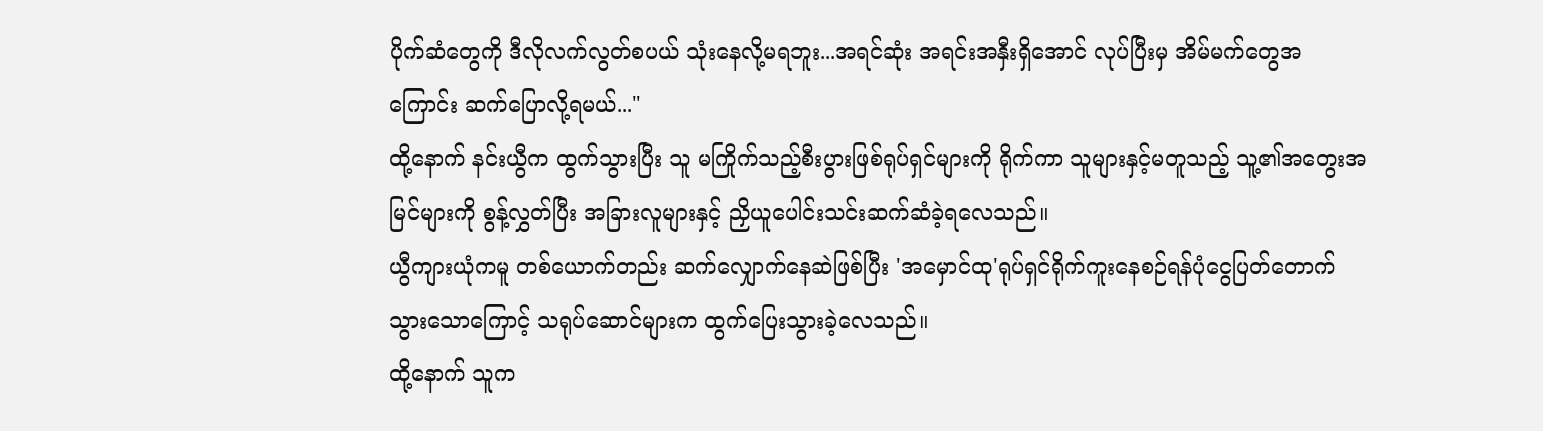ပိုက်ဆံတွေကို ဒီလိုလက်လွတ်စပယ် သုံးနေလို့မရဘူး...အရင်ဆုံး အရင်းအနှီးရှိအောင် လုပ်ပြီးမှ အိမ်မက်တွေအကြောင်း ဆက်ပြောလို့ရမယ်..."
ထို့နောက် နင်းယွီက ထွက်သွားပြီး သူ မကြိုက်သည့်စီးပွားဖြစ်ရုပ်ရှင်များကို ရိုက်ကာ သူများနှင့်မတူသည့် သူ့၏အတွေးအမြင်များကို စွန့်လွှတ်ပြီး အခြားလူများနှင့် ညှိယူပေါင်းသင်းဆက်ဆံခဲ့ရလေသည်။
ယွီကျားယုံကမူ တစ်ယောက်တည်း ဆက်လျှောက်နေဆဲဖြစ်ပြီး 'အမှောင်ထု'ရုပ်ရှင်ရိုက်ကူးနေစဉ်ရန်ပုံငွေပြတ်တောက်သွားသောကြောင့် သရုပ်ဆောင်များက ထွက်ပြေးသွားခဲ့လေသည်။
ထို့နောက် သူက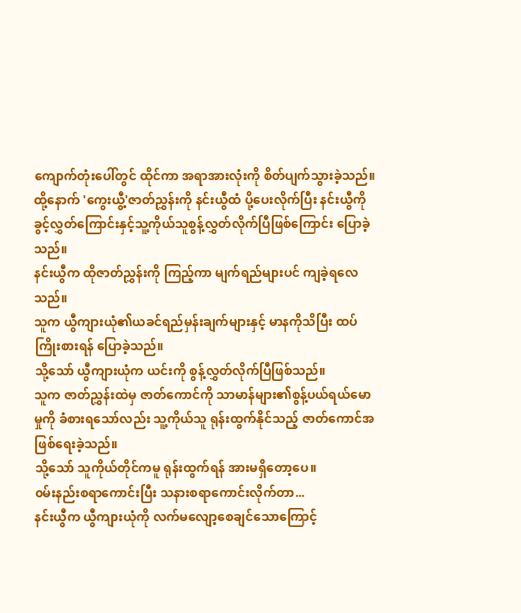ကျောက်တုံးပေါ်တွင် ထိုင်ကာ အရာအားလုံးကို စိတ်ပျက်သွားခဲ့သည်။
ထို့နောက် 'ကွေးယွီ့'ဇာတ်ညွှန်းကို နင်းယွီထံ ပို့ပေးလိုက်ပြီး နင်းယွီကို ခွင့်လွှတ်ကြောင်းနှင့်သူ့ကိုယ်သူစွန့်လွှတ်လိုက်ပြီဖြစ်ကြောင်း ပြောခဲ့သည်။
နင်းယွီက ထိုဇာတ်ညွှန်းကို ကြည့်ကာ မျက်ရည်များပင် ကျခဲ့ရလေသည်။
သူက ယွီကျားယုံ၏ယခင်ရည်မှန်းချက်များနှင့် မာနကိုသိပြီး ထပ်ကြိုးစားရန် ပြောခဲ့သည်။
သို့သော် ယွီကျားယုံက ယင်းကို စွန့်လွှတ်လိုက်ပြီဖြစ်သည်။
သူက ဇာတ်ညွှန်းထဲမှ ဇာတ်ကောင်ကို သာမာန်များ၏စွန့်ပယ်ရယ်မောမှုကို ခံစားရသော်လည်း သူ့ကိုယ်သူ ရုန်းထွက်နိုင်သည့် ဇာတ်ကောင်အဖြစ်ရေးခဲ့သည်။
သို့သော် သူကိုယ်တိုင်ကမူ ရုန်းထွက်ရန် အားမရှိတော့ပေ။
၀မ်းနည်းစရာကောင်းပြီး သနားစရာကောင်းလိုက်တာ...
နင်းယွီက ယွီကျားယုံကို လက်မလျော့စေချင်သောကြောင့်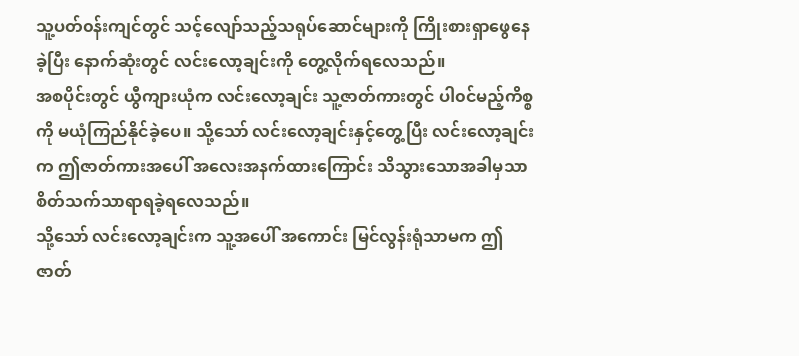သူ့ပတ်၀န်းကျင်တွင် သင့်လျော်သည့်သရုပ်ဆောင်များကို ကြိုးစားရှာဖွေနေခဲ့ပြီး နောက်ဆုံးတွင် လင်းလော့ချင်းကို တွေ့လိုက်ရလေသည်။
အစပိုင်းတွင် ယွီကျားယုံက လင်းလော့ချင်း သူ့ဇာတ်ကားတွင် ပါ၀င်မည့်ကိစ္စကို မယုံကြည်နိုင်ခဲ့ပေ။ သို့သော် လင်းလော့ချင်းနှင့်တွေ့ပြီး လင်းလော့ချင်းက ဤဇာတ်ကားအပေါ် အလေးအနက်ထားကြောင်း သိသွားသောအခါမှသာ စိတ်သက်သာရာရခဲ့ရလေသည်။
သို့သော် လင်းလော့ချင်းက သူ့အပေါ် အကောင်း မြင်လွန်းရုံသာမက ဤဇာတ်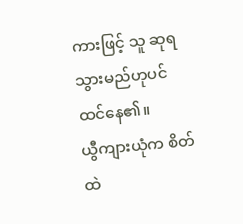ကားဖြင့် သူ ဆုရသွားမည်ဟုပင် ထင်နေ၏။
ယွီကျားယုံက စိတ်ထဲ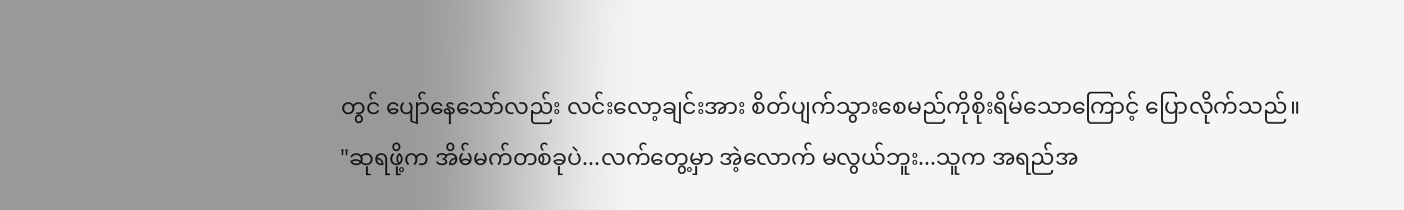တွင် ပျော်နေသော်လည်း လင်းလော့ချင်းအား စိတ်ပျက်သွားစေမည်ကိုစိုးရိမ်သောကြောင့် ပြောလိုက်သည်။
"ဆုရဖို့က အိမ်မက်တစ်ခုပဲ...လက်တွေ့မှာ အဲ့လောက် မလွယ်ဘူး...သူက အရည်အ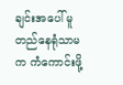ချင်းအပေါ် မူတည်နေရုံသာမက ကံကောင်းဖို့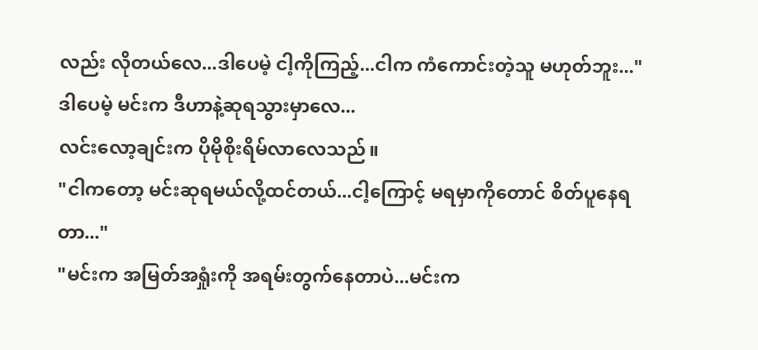လည်း လိုတယ်လေ...ဒါပေမဲ့ ငါ့ကိုကြည့်...ငါက ကံကောင်းတဲ့သူ မဟုတ်ဘူး..."
ဒါပေမဲ့ မင်းက ဒီဟာနဲ့ဆုရသွားမှာလေ...
လင်းလော့ချင်းက ပိုမိုစိုးရိမ်လာလေသည်။
"ငါကတော့ မင်းဆုရမယ်လို့ထင်တယ်...ငါ့ကြောင့် မရမှာကိုတောင် စိတ်ပူနေရတာ..."
"မင်းက အမြတ်အရှုံးကို အရမ်းတွက်နေတာပဲ...မင်းက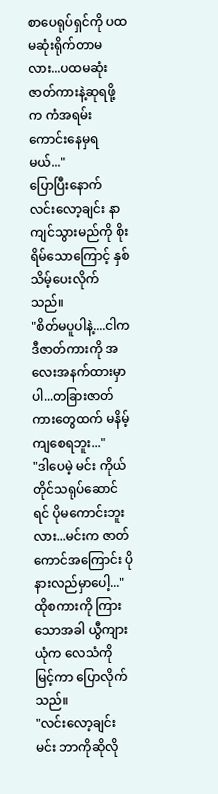စာပေရုပ်ရှင်ကို ပထမဆုံးရိုက်တာမလား...ပထမဆုံးဇာတ်ကားနဲ့ဆုရဖို့က ကံအရမ်းကောင်းနေမှရမယ်..."
ပြောပြီးနောက် လင်းလော့ချင်း နာကျင်သွားမည်ကို စိုးရိမ်သောကြောင့် နှစ်သိမ့်ပေးလိုက်သည်။
"စိတ်မပူပါနဲ့....ငါက ဒီဇာတ်ကားကို အလေးအနက်ထားမှာပါ...တခြားဇာတ်ကားတွေထက် မနိမ့်ကျစေရဘူး..."
"ဒါပေမဲ့ မင်း ကိုယ်တိုင်သရုပ်ဆောင်ရင် ပိုမကောင်းဘူးလား...မင်းက ဇာတ်ကောင်အကြောင်း ပိုနားလည်မှာပေါ့..."
ထိုစကားကို ကြားသောအခါ ယွီကျားယုံက လေသံကို မြင့်ကာ ပြောလိုက်သည်။
"လင်းလော့ချင်း မင်း ဘာကိုဆိုလို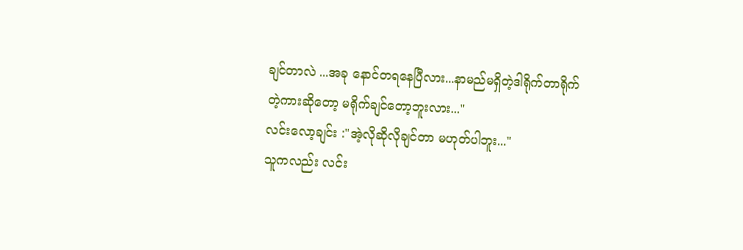ချင်တာလဲ ...အခု နောင်တရနေပြီလား...နာမည်မရှိတဲ့ဒါရိုက်တာရိုက်တဲ့ကားဆိုတော့ မရိုက်ချင်တော့ဘူးလား..."
လင်းလော့ချင်း :"အဲ့လိုဆိုလိုချင်တာ မဟုတ်ပါဘူး..."
သူကလည်း လင်း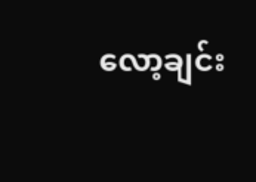လော့ချင်း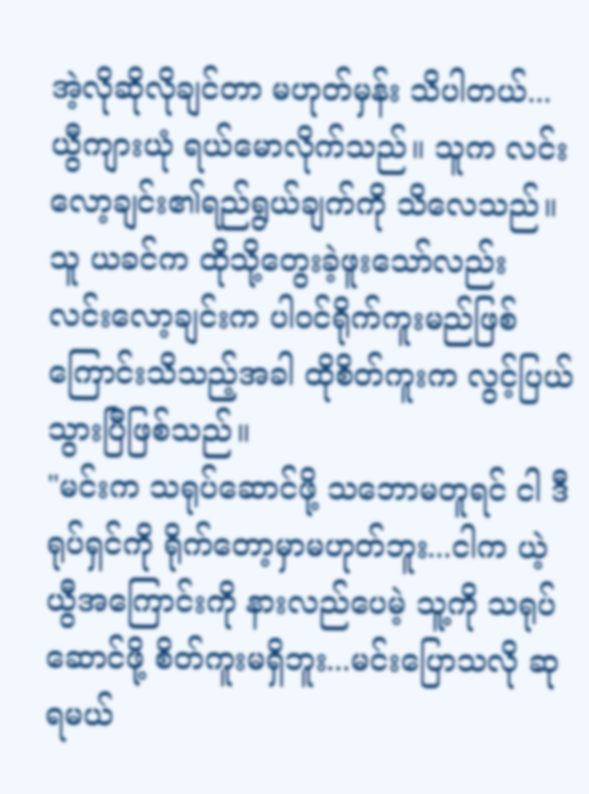အဲ့လိုဆိုလိုချင်တာ မဟုတ်မှန်း သိပါတယ်...
ယွီကျားယုံ ရယ်မောလိုက်သည်။ သူက လင်းလော့ချင်း၏ရည်ရွယ်ချက်ကို သိလေသည်။
သူ ယခင်က ထိုသို့တွေးခဲ့ဖူးသော်လည်း လင်းလော့ချင်းက ပါ၀င်ရိုက်ကူးမည်ဖြစ်ကြောင်းသိသည့်အခါ ထိုစိတ်ကူးက လွင့်ပြယ်သွားပြီဖြစ်သည်။
"မင်းက သရုပ်ဆောင်ဖို့ သဘောမတူရင် ငါ ဒီရုပ်ရှင်ကို ရိုက်တော့မှာမဟုတ်ဘူး...ငါက ယဲ့ယွီအကြောင်းကို နားလည်ပေမဲ့ သူ့ကို သရုပ်ဆောင်ဖို့ စိတ်ကူးမရှိဘူး...မင်းပြောသလို ဆုရမယ်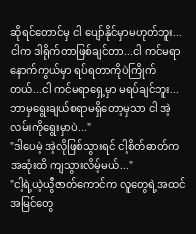ဆိုရင်တောင်မှ ငါ ပျော်နိုင်မှာမဟုတ်ဘူး...ငါက ဒါရိုက်တာဖြစ်ချင်တာ...ငါ ကင်မရာနောက်ကွယ်မှာ ရပ်ရတာကိုပဲကြိုက်တယ်...ငါ ကင်မရာရှေ့မှာ မရပ်ချင်ဘူး...ဘာမှရွေးချယ်စရာမရှိတော့မှသာ ငါ အဲ့လမ်းကိုရွေးမှာပဲ..."
"ဒါပေမဲ့ အဲ့လိုဖြစ်သွားရင် ငါ့စိတ်ဓာတ်က အဆုံးထိ ကျသွားလိမ့်မယ်..."
"ငါ့ရဲ့ယဲ့ယွီဇာတ်ကောင်က လူတွေရဲ့အထင်အမြင်တွေ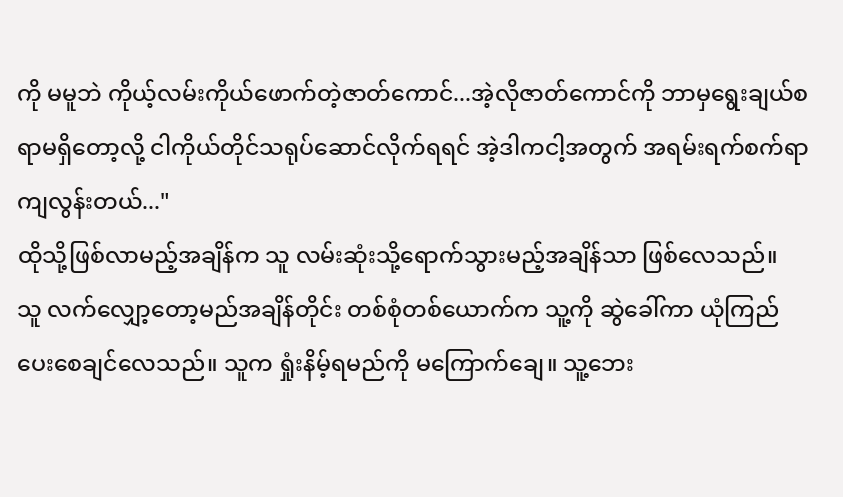ကို မမူဘဲ ကိုယ့်လမ်းကိုယ်ဖောက်တဲ့ဇာတ်ကောင်...အဲ့လိုဇာတ်ကောင်ကို ဘာမှရွေးချယ်စရာမရှိတော့လို့ ငါကိုယ်တိုင်သရုပ်ဆောင်လိုက်ရရင် အဲ့ဒါကငါ့အတွက် အရမ်းရက်စက်ရာကျလွန်းတယ်..."
ထိုသို့ဖြစ်လာမည့်အချိန်က သူ လမ်းဆုံးသို့ရောက်သွားမည့်အချိန်သာ ဖြစ်လေသည်။
သူ လက်လျှော့တော့မည်အချိန်တိုင်း တစ်စုံတစ်ယောက်က သူ့ကို ဆွဲခေါ်ကာ ယုံကြည်ပေးစေချင်လေသည်။ သူက ရှုံးနိမ့်ရမည်ကို မကြောက်ချေ။ သူ့ဘေး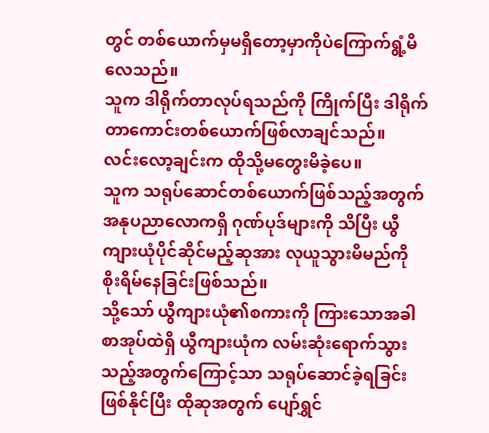တွင် တစ်ယောက်မှမရှိတော့မှာကိုပဲကြောက်ရွံ့မိလေသည်။
သူက ဒါရိုက်တာလုပ်ရသည်ကို ကြိုက်ပြီး ဒါရိုက်တာကောင်းတစ်ယောက်ဖြစ်လာချင်သည်။
လင်းလော့ချင်းက ထိုသို့မတွေးမိခဲ့ပေ။
သူက သရုပ်ဆောင်တစ်ယောက်ဖြစ်သည့်အတွက် အနုပညာလောကရှိ ဂုဏ်ပုဒ်များကို သိပြီး ယွီကျားယုံပိုင်ဆိုင်မည့်ဆုအား လုယူသွားမိမည်ကို စိုးရိမ်နေခြင်းဖြစ်သည်။
သို့သော် ယွီကျားယုံ၏စကားကို ကြားသောအခါ စာအုပ်ထဲရှိ ယွီကျားယုံက လမ်းဆုံးရောက်သွားသည့်အတွက်ကြောင့်သာ သရုပ်ဆောင်ခဲ့ရခြင်းဖြစ်နိုင်ပြီး ထိုဆုအတွက် ပျော်ရွှင်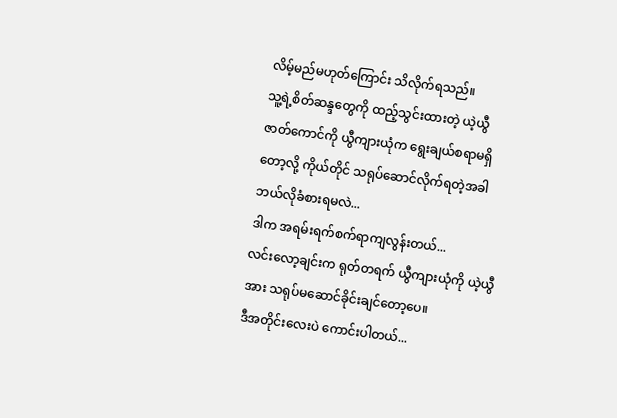လိမ့်မည်မဟုတ်ကြောင်း သိလိုက်ရသည်။
သူ့ရဲ့စိတ်ဆန္ဒတွေကို ထည့်သွင်းထားတဲ့ ယဲ့ယွီဇာတ်ကောင်ကို ယွီကျားယုံက ရွေးချယ်စရာမရှိတော့လို့ ကိုယ်တိုင် သရုပ်ဆောင်လိုက်ရတဲ့အခါ ဘယ်လိုခံစားရမလဲ...
ဒါက အရမ်းရက်စက်ရာကျလွန်းတယ်...
လင်းလော့ချင်းက ရုတ်တရက် ယွီကျားယုံကို ယဲ့ယွီအား သရုပ်မဆောင်ခိုင်းချင်တော့ပေ။
ဒီအတိုင်းလေးပဲ ကောင်းပါတယ်...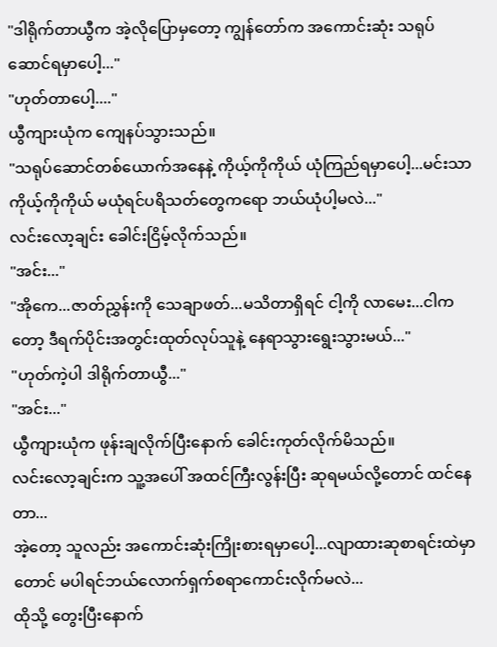"ဒါရိုက်တာယွီက အဲ့လိုပြောမှတော့ ကျွန်တော်က အကောင်းဆုံး သရုပ်ဆောင်ရမှာပေါ့..."
"ဟုတ်တာပေါ့...."
ယွီကျားယုံက ကျေနပ်သွားသည်။
"သရုပ်ဆောင်တစ်ယောက်အနေနဲ့ ကိုယ့်ကိုကိုယ် ယုံကြည်ရမှာပေါ့...မင်းသာ ကိုယ့်ကိုကိုယ် မယုံရင်ပရိသတ်တွေကရော ဘယ်ယုံပါ့မလဲ..."
လင်းလော့ချင်း ခေါင်းငြိမ့်လိုက်သည်။
"အင်း..."
"အိုကေ...ဇာတ်ညွှန်းကို သေချာဖတ်...မသိတာရှိရင် ငါ့ကို လာမေး...ငါကတော့ ဒီရက်ပိုင်းအတွင်းထုတ်လုပ်သူနဲ့ နေရာသွားရွေးသွားမယ်..."
"ဟုတ်ကဲ့ပါ ဒါရိုက်တာယွီ..."
"အင်း..."
ယွီကျားယုံက ဖုန်းချလိုက်ပြီးနောက် ခေါင်းကုတ်လိုက်မိသည်။
လင်းလော့ချင်းက သူ့အပေါ် အထင်ကြီးလွန်းပြီး ဆုရမယ်လို့တောင် ထင်နေတာ...
အဲ့တော့ သူလည်း အကောင်းဆုံးကြိုးစားရမှာပေါ့...လျာထားဆုစာရင်းထဲမှာတောင် မပါရင်ဘယ်လောက်ရှက်စရာကောင်းလိုက်မလဲ...
ထိုသို့ တွေးပြီးနောက်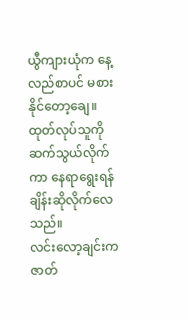ယွီကျားယုံက နေ့လည်စာပင် မစားနိုင်တော့ချေ။ ထုတ်လုပ်သူကို ဆက်သွယ်လိုက်ကာ နေရာရွေးရန် ချိန်းဆိုလိုက်လေသည်။
လင်းလော့ချင်းက ဇာတ်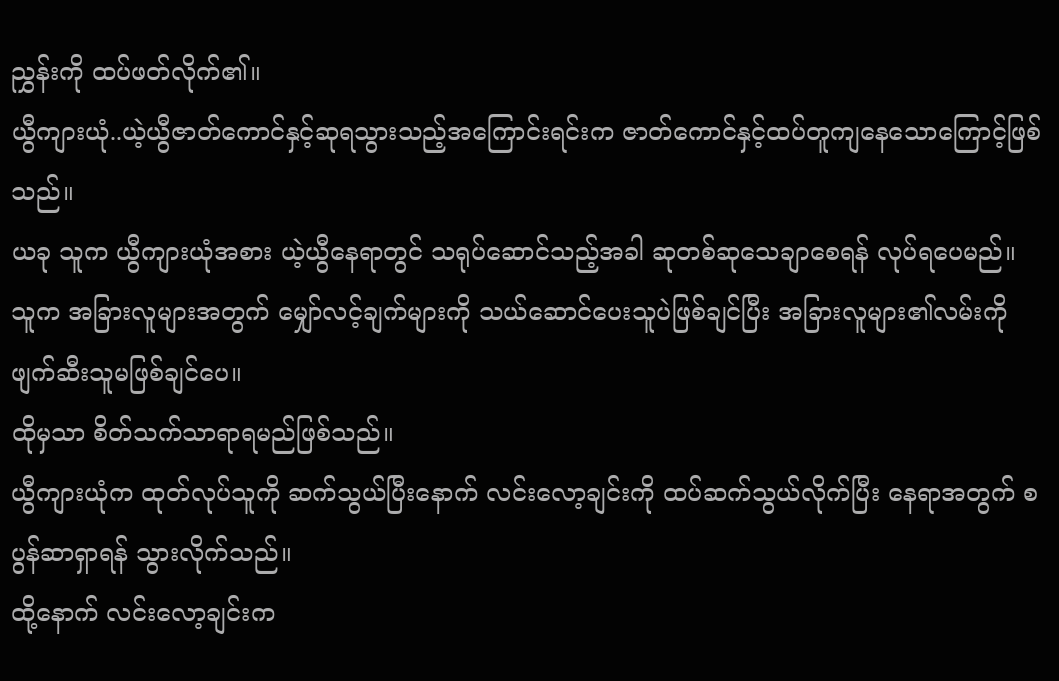ညွှန်းကို ထပ်ဖတ်လိုက်၏။
ယွီကျားယုံ..ယဲ့ယွီဇာတ်ကောင်နှင့်ဆုရသွားသည့်အကြောင်းရင်းက ဇာတ်ကောင်နှင့်ထပ်တူကျနေသောကြောင့်ဖြစ်သည်။
ယခု သူက ယွီကျားယုံအစား ယဲ့ယွီနေရာတွင် သရုပ်ဆောင်သည့်အခါ ဆုတစ်ဆုသေချာစေရန် လုပ်ရပေမည်။
သူက အခြားလူများအတွက် မျှော်လင့်ချက်များကို သယ်ဆောင်ပေးသူပဲဖြစ်ချင်ပြီး အခြားလူများ၏လမ်းကို ဖျက်ဆီးသူမဖြစ်ချင်ပေ။
ထိုမှသာ စိတ်သက်သာရာရမည်ဖြစ်သည်။
ယွီကျားယုံက ထုတ်လုပ်သူကို ဆက်သွယ်ပြီးနောက် လင်းလော့ချင်းကို ထပ်ဆက်သွယ်လိုက်ပြီး နေရာအတွက် စပွန်ဆာရှာရန် သွားလိုက်သည်။
ထို့နောက် လင်းလော့ချင်းက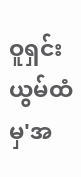ဝူရှင်းယွမ်ထံမှ'အ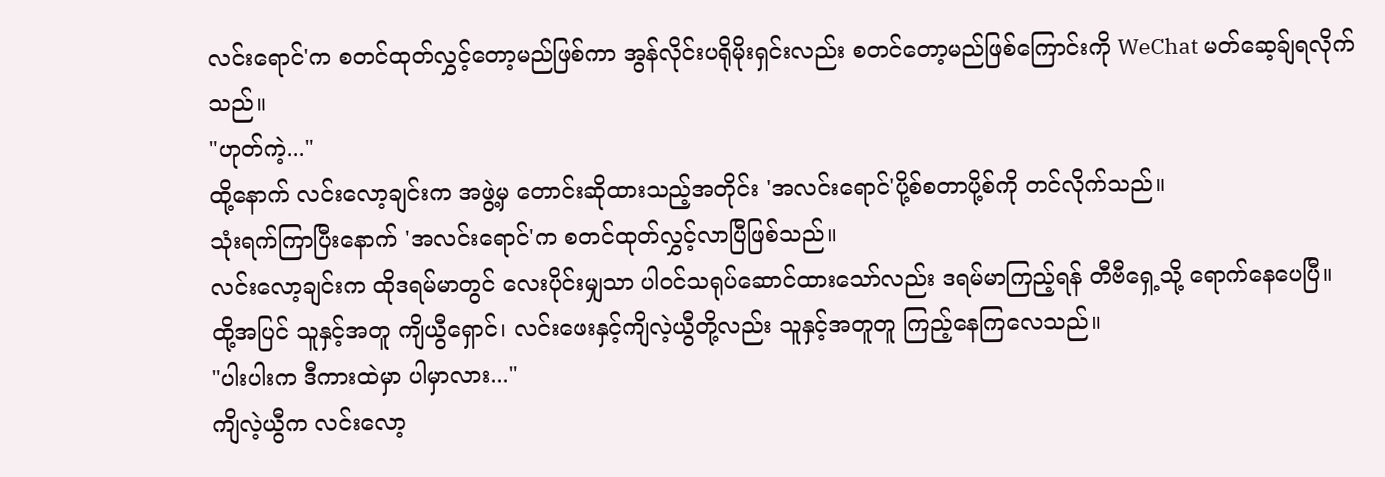လင်းရောင်'က စတင်ထုတ်လွှင့်တော့မည်ဖြစ်ကာ အွန်လိုင်းပရိုမိုးရှင်းလည်း စတင်တော့မည်ဖြစ်ကြောင်းကို WeChat မတ်ဆေ့ခ်ျရလိုက်သည်။
"ဟုတ်ကဲ့..."
ထို့နောက် လင်းလော့ချင်းက အဖွဲ့မှ တောင်းဆိုထားသည့်အတိုင်း 'အလင်းရောင်'ပို့စ်စတာပို့စ်ကို တင်လိုက်သည်။
သုံးရက်ကြာပြီးနောက် 'အလင်းရောင်'က စတင်ထုတ်လွှင့်လာပြီဖြစ်သည်။
လင်းလော့ချင်းက ထိုဒရမ်မာတွင် လေးပိုင်းမျှသာ ပါ၀င်သရုပ်ဆောင်ထားသော်လည်း ဒရမ်မာကြည့်ရန် တီဗီရှေ့သို့ ရောက်နေပေပြီ။
ထို့အပြင် သူနှင့်အတူ ကျိယွီရှောင်၊ လင်းဖေးနှင့်ကျိလဲ့ယွီတို့လည်း သူနှင့်အတူတူ ကြည့်နေကြလေသည်။
"ပါးပါးက ဒီကားထဲမှာ ပါမှာလား..."
ကျိလဲ့ယွီက လင်းလော့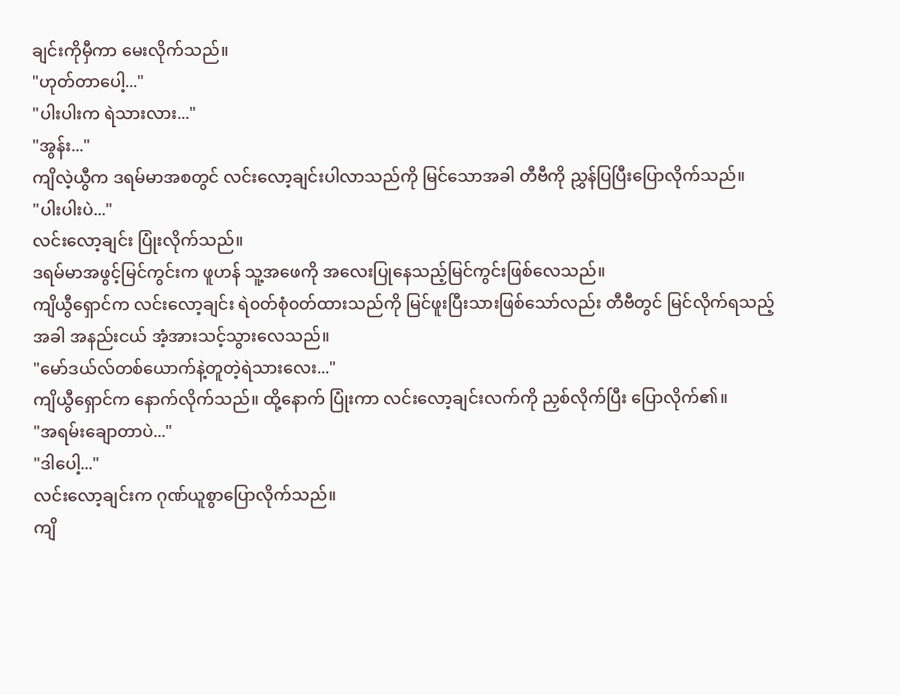ချင်းကိုမှီကာ မေးလိုက်သည်။
"ဟုတ်တာပေါ့..."
"ပါးပါးက ရဲသားလား..."
"အွန်း..."
ကျိလဲ့ယွီက ဒရမ်မာအစတွင် လင်းလော့ချင်းပါလာသည်ကို မြင်သောအခါ တီဗီကို ညွှန်ပြပြီးပြောလိုက်သည်။
"ပါးပါးပဲ..."
လင်းလော့ချင်း ပြုံးလိုက်သည်။
ဒရမ်မာအဖွင့်မြင်ကွင်းက ဖူဟန် သူ့အဖေကို အလေးပြုနေသည့်မြင်ကွင်းဖြစ်လေသည်။
ကျိယွီရှောင်က လင်းလော့ချင်း ရဲ၀တ်စုံ၀တ်ထားသည်ကို မြင်ဖူးပြီးသားဖြစ်သော်လည်း တီဗီတွင် မြင်လိုက်ရသည့်အခါ အနည်းငယ် အံ့အားသင့်သွားလေသည်။
"မော်ဒယ်လ်တစ်ယောက်နဲ့တူတဲ့ရဲသားလေး..."
ကျိယွီရှောင်က နောက်လိုက်သည်။ ထို့နောက် ပြုံးကာ လင်းလော့ချင်းလက်ကို ညှစ်လိုက်ပြီး ပြောလိုက်၏။
"အရမ်းချောတာပဲ..."
"ဒါပေါ့..."
လင်းလော့ချင်းက ဂုဏ်ယူစွာပြောလိုက်သည်။
ကျိ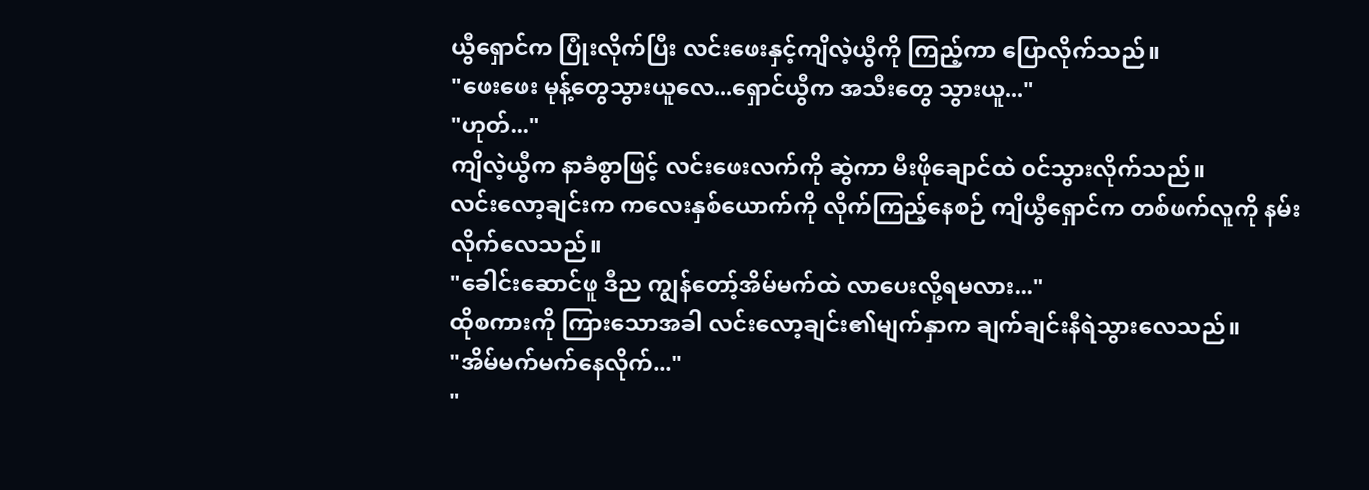ယွီရှောင်က ပြုံးလိုက်ပြီး လင်းဖေးနှင့်ကျိလဲ့ယွီကို ကြည့်ကာ ပြောလိုက်သည်။
"ဖေးဖေး မုန့်တွေသွားယူလေ...ရှောင်ယွီက အသီးတွေ သွားယူ..."
"ဟုတ်..."
ကျိလဲ့ယွီက နာခံစွာဖြင့် လင်းဖေးလက်ကို ဆွဲကာ မီးဖိုချောင်ထဲ ၀င်သွားလိုက်သည်။
လင်းလော့ချင်းက ကလေးနှစ်ယောက်ကို လိုက်ကြည့်နေစဉ် ကျိယွီရှောင်က တစ်ဖက်လူကို နမ်းလိုက်လေသည်။
"ခေါင်းဆောင်ဖူ ဒီည ကျွန်တော့်အိမ်မက်ထဲ လာပေးလို့ရမလား..."
ထိုစကားကို ကြားသောအခါ လင်းလော့ချင်း၏မျက်နှာက ချက်ချင်းနီရဲသွားလေသည်။
"အိမ်မက်မက်နေလိုက်..."
"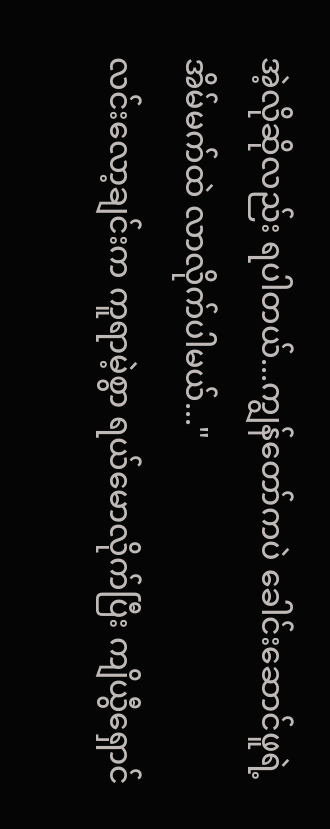အဲ့လိုဆိုလည်း ရပါတယ်...ကျွန်တော်ကပဲ ခေါင်းဆောင်ဖူရဲ့အိမ်မက်ထဲ လာလိုက်ပါမယ်..."
လင်းလော့ချင်းက ကူရာမဲ့စွာ ရယ်မောလိုက်ပြီး ကျိယွီရှောင်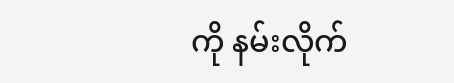ကို နမ်းလိုက်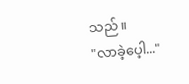သည်။
"လာခဲ့ပေ့ါ..."